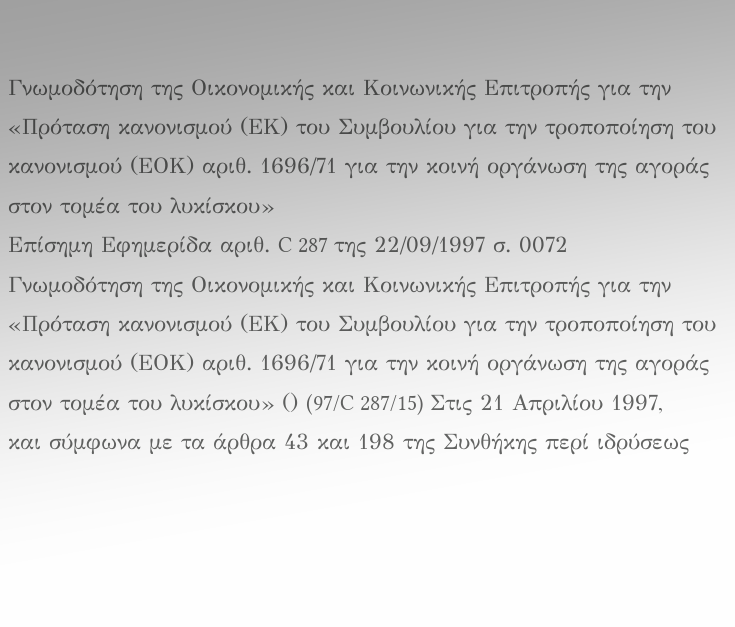Γνωμοδότηση της Οικονομικής και Κοινωνικής Επιτροπής για την «Πρόταση κανονισμού (ΕΚ) του Συμβουλίου για την τροποποίηση του κανονισμού (ΕΟΚ) αριθ. 1696/71 για την κοινή οργάνωση της αγοράς στον τομέα του λυκίσκου»
Επίσημη Εφημερίδα αριθ. C 287 της 22/09/1997 σ. 0072
Γνωμοδότηση της Οικονομικής και Κοινωνικής Επιτροπής για την «Πρόταση κανονισμού (ΕΚ) του Συμβουλίου για την τροποποίηση του κανονισμού (ΕΟΚ) αριθ. 1696/71 για την κοινή οργάνωση της αγοράς στον τομέα του λυκίσκου» () (97/C 287/15) Στις 21 Απριλίου 1997, και σύμφωνα με τα άρθρα 43 και 198 της Συνθήκης περί ιδρύσεως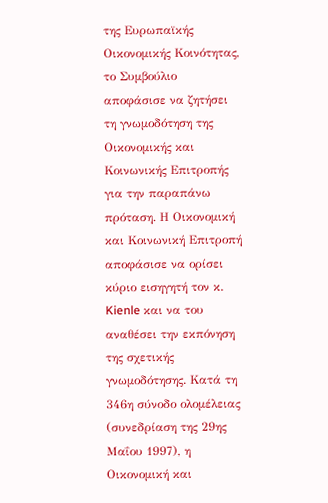της Ευρωπαϊκής Οικονομικής Κοινότητας, το Συμβούλιο αποφάσισε να ζητήσει τη γνωμοδότηση της Οικονομικής και Κοινωνικής Επιτροπής για την παραπάνω πρόταση. Η Οικονομική και Κοινωνική Επιτροπή αποφάσισε να ορίσει κύριο εισηγητή τον κ. Kienle και να του αναθέσει την εκπόνηση της σχετικής γνωμοδότησης. Κατά τη 346η σύνοδο ολομέλειας (συνεδρίαση της 29ης Μαΐου 1997), η Οικονομική και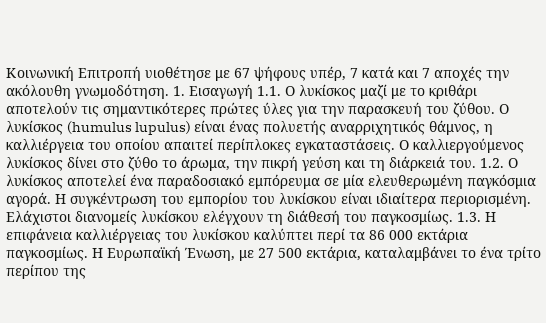Κοινωνική Επιτροπή υιοθέτησε με 67 ψήφους υπέρ, 7 κατά και 7 αποχές την ακόλουθη γνωμοδότηση. 1. Εισαγωγή 1.1. Ο λυκίσκος μαζί με το κριθάρι αποτελούν τις σημαντικότερες πρώτες ύλες για την παρασκευή του ζύθου. Ο λυκίσκος (humulus lupulus) είναι ένας πολυετής αναρριχητικός θάμνος, η καλλιέργεια του οποίου απαιτεί περίπλοκες εγκαταστάσεις. Ο καλλιεργούμενος λυκίσκος δίνει στο ζύθο το άρωμα, την πικρή γεύση και τη διάρκειά του. 1.2. Ο λυκίσκος αποτελεί ένα παραδοσιακό εμπόρευμα σε μία ελευθερωμένη παγκόσμια αγορά. Η συγκέντρωση του εμπορίου του λυκίσκου είναι ιδιαίτερα περιορισμένη. Ελάχιστοι διανομείς λυκίσκου ελέγχουν τη διάθεσή του παγκοσμίως. 1.3. Η επιφάνεια καλλιέργειας του λυκίσκου καλύπτει περί τα 86 000 εκτάρια παγκοσμίως. Η Ευρωπαϊκή Ένωση, με 27 500 εκτάρια, καταλαμβάνει το ένα τρίτο περίπου της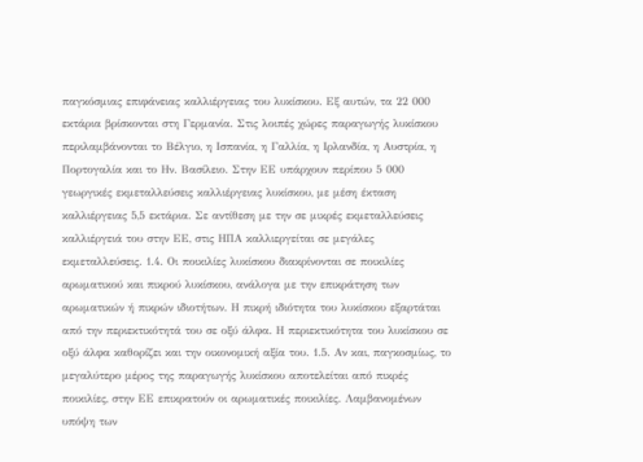παγκόσμιας επιφάνειας καλλιέργειας του λυκίσκου. Εξ αυτών, τα 22 000 εκτάρια βρίσκονται στη Γερμανία. Στις λοιπές χώρες παραγωγής λυκίσκου περιλαμβάνονται το Βέλγιο, η Ισπανία, η Γαλλία, η Ιρλανδία, η Αυστρία, η Πορτογαλία και το Ην. Βασίλειο. Στην ΕΕ υπάρχουν περίπου 5 000 γεωργικές εκμεταλλεύσεις καλλιέργειας λυκίσκου, με μέση έκταση καλλιέργειας 5,5 εκτάρια. Σε αντίθεση με την σε μικρές εκμεταλλεύσεις καλλιέργειά του στην ΕΕ, στις ΗΠΑ καλλιεργείται σε μεγάλες εκμεταλλεύσεις. 1.4. Οι ποικιλίες λυκίσκου διακρίνονται σε ποικιλίες αρωματικού και πικρού λυκίσκου, ανάλογα με την επικράτηση των αρωματικών ή πικρών ιδιοτήτων. Η πικρή ιδιότητα του λυκίσκου εξαρτάται από την περιεκτικότητά του σε οξύ άλφα. Η περιεκτικότητα του λυκίσκου σε οξύ άλφα καθορίζει και την οικονομική αξία του. 1.5. Αν και, παγκοσμίως, το μεγαλύτερο μέρος της παραγωγής λυκίσκου αποτελείται από πικρές ποικιλίες, στην ΕΕ επικρατούν οι αρωματικές ποικιλίες. Λαμβανομένων υπόψη των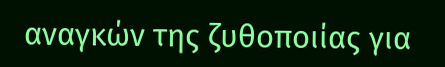αναγκών της ζυθοποιίας για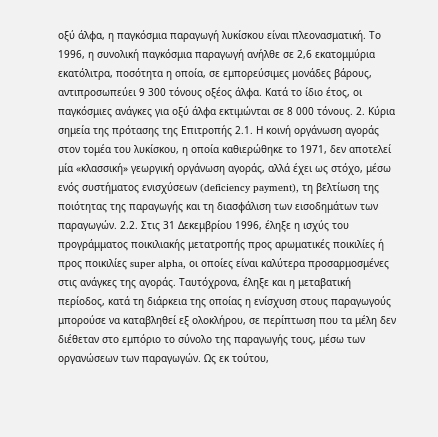οξύ άλφα, η παγκόσμια παραγωγή λυκίσκου είναι πλεονασματική. Το 1996, η συνολική παγκόσμια παραγωγή ανήλθε σε 2,6 εκατομμύρια εκατόλιτρα, ποσότητα η οποία, σε εμπορεύσιμες μονάδες βάρους, αντιπροσωπεύει 9 300 τόνους οξέος άλφα. Κατά το ίδιο έτος, οι παγκόσμιες ανάγκες για οξύ άλφα εκτιμώνται σε 8 000 τόνους. 2. Κύρια σημεία της πρότασης της Επιτροπής 2.1. Η κοινή οργάνωση αγοράς στον τομέα του λυκίσκου, η οποία καθιερώθηκε το 1971, δεν αποτελεί μία «κλασσική» γεωργική οργάνωση αγοράς, αλλά έχει ως στόχο, μέσω ενός συστήματος ενισχύσεων (deficiency payment), τη βελτίωση της ποιότητας της παραγωγής και τη διασφάλιση των εισοδημάτων των παραγωγών. 2.2. Στις 31 Δεκεμβρίου 1996, έληξε η ισχύς του προγράμματος ποικιλιακής μετατροπής προς αρωματικές ποικιλίες ή προς ποικιλίες super alpha, οι οποίες είναι καλύτερα προσαρμοσμένες στις ανάγκες της αγοράς. Ταυτόχρονα, έληξε και η μεταβατική περίοδος, κατά τη διάρκεια της οποίας η ενίσχυση στους παραγωγούς μπορούσε να καταβληθεί εξ ολοκλήρου, σε περίπτωση που τα μέλη δεν διέθεταν στο εμπόριο το σύνολο της παραγωγής τους, μέσω των οργανώσεων των παραγωγών. Ως εκ τούτου,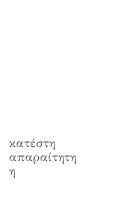κατέστη απαραίτητη η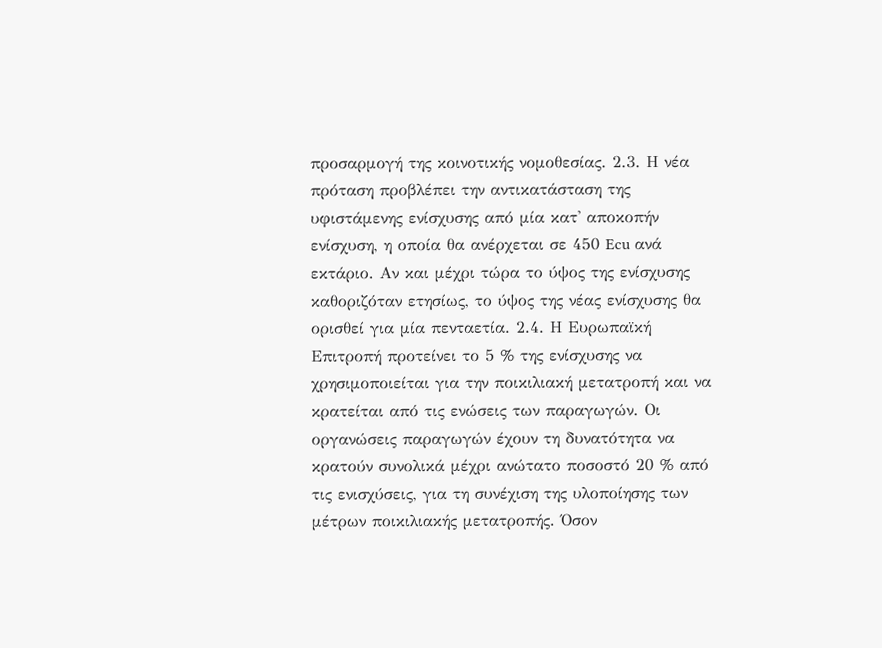προσαρμογή της κοινοτικής νομοθεσίας. 2.3. Η νέα πρόταση προβλέπει την αντικατάσταση της υφιστάμενης ενίσχυσης από μία κατ' αποκοπήν ενίσχυση, η οποία θα ανέρχεται σε 450 Ecu ανά εκτάριο. Αν και μέχρι τώρα το ύψος της ενίσχυσης καθοριζόταν ετησίως, το ύψος της νέας ενίσχυσης θα ορισθεί για μία πενταετία. 2.4. Η Ευρωπαϊκή Επιτροπή προτείνει το 5 % της ενίσχυσης να χρησιμοποιείται για την ποικιλιακή μετατροπή και να κρατείται από τις ενώσεις των παραγωγών. Οι οργανώσεις παραγωγών έχουν τη δυνατότητα να κρατούν συνολικά μέχρι ανώτατο ποσοστό 20 % από τις ενισχύσεις, για τη συνέχιση της υλοποίησης των μέτρων ποικιλιακής μετατροπής. Όσον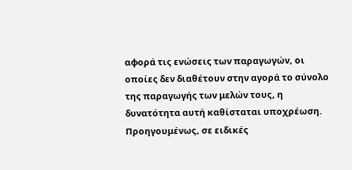αφορά τις ενώσεις των παραγωγών, οι οποίες δεν διαθέτουν στην αγορά το σύνολο της παραγωγής των μελών τους, η δυνατότητα αυτή καθίσταται υποχρέωση. Προηγουμένως, σε ειδικές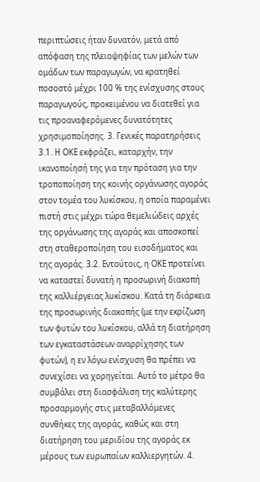περιπτώσεις ήταν δυνατόν, μετά από απόφαση της πλειοψηφίας των μελών των ομάδων των παραγωγών, να κρατηθεί ποσοστό μέχρι 100 % της ενίσχυσης στους παραγωγούς, προκειμένου να διατεθεί για τις προαναφερόμενες δυνατότητες χρησιμοποίησης. 3. Γενικές παρατηρήσεις 3.1. Η ΟΚΕ εκφράζει, καταρχήν, την ικανοποίησή της για την πρόταση για την τροποποίηση της κοινής οργάνωσης αγοράς στον τομέα του λυκίσκου, η οποία παραμένει πιστή στις μέχρι τώρα θεμελιώδεις αρχές της οργάνωσης της αγοράς και αποσκοπεί στη σταθεροποίηση του εισοδήματος και της αγοράς. 3.2. Εντούτοις, η ΟΚΕ προτείνει να καταστεί δυνατή η προσωρινή διακοπή της καλλιέργειας λυκίσκου. Κατά τη διάρκεια της προσωρινής διακοπής (με την εκρίζωση των φυτών του λυκίσκου, αλλά τη διατήρηση των εγκαταστάσεων αναρρίχησης των φυτών), η εν λόγω ενίσχυση θα πρέπει να συνεχίσει να χορηγείται. Αυτό το μέτρο θα συμβάλει στη διασφάλιση της καλύτερης προσαρμογής στις μεταβαλλόμενες συνθήκες της αγοράς, καθώς και στη διατήρηση του μεριδίου της αγοράς εκ μέρους των ευρωπαίων καλλιεργητών. 4.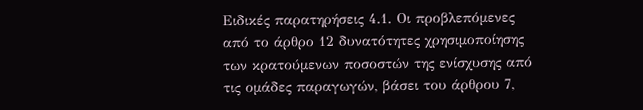Ειδικές παρατηρήσεις 4.1. Οι προβλεπόμενες από το άρθρο 12 δυνατότητες χρησιμοποίησης των κρατούμενων ποσοστών της ενίσχυσης από τις ομάδες παραγωγών, βάσει του άρθρου 7,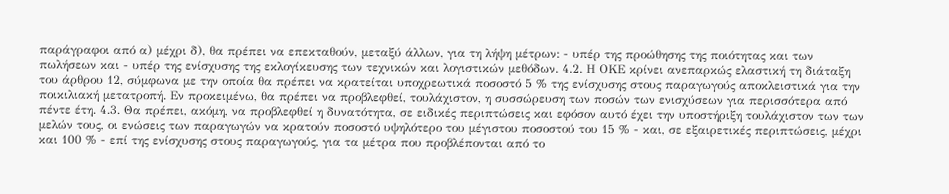παράγραφοι από α) μέχρι δ), θα πρέπει να επεκταθούν, μεταξύ άλλων, για τη λήψη μέτρων: - υπέρ της προώθησης της ποιότητας και των πωλήσεων και - υπέρ της ενίσχυσης της εκλογίκευσης των τεχνικών και λογιστικών μεθόδων. 4.2. Η ΟΚΕ κρίνει ανεπαρκώς ελαστική τη διάταξη του άρθρου 12, σύμφωνα με την οποία θα πρέπει να κρατείται υποχρεωτικά ποσοστό 5 % της ενίσχυσης στους παραγωγούς αποκλειστικά για την ποικιλιακή μετατροπή. Εν προκειμένω, θα πρέπει να προβλεφθεί, τουλάχιστον, η συσσώρευση των ποσών των ενισχύσεων για περισσότερα από πέντε έτη. 4.3. Θα πρέπει, ακόμη, να προβλεφθεί η δυνατότητα, σε ειδικές περιπτώσεις και εφόσον αυτό έχει την υποστήριξη τουλάχιστον των των μελών τους, οι ενώσεις των παραγωγών να κρατούν ποσοστό υψηλότερο του μέγιστου ποσοστού του 15 % - και, σε εξαιρετικές περιπτώσεις, μέχρι και 100 % - επί της ενίσχυσης στους παραγωγούς, για τα μέτρα που προβλέπονται από το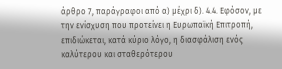άρθρο 7, παράγραφοι από α) μέχρι δ). 4.4. Εφόσον, με την ενίσχυση που προτείνει η Ευρωπαϊκή Επιτροπή, επιδιώκεται, κατά κύριο λόγο, η διασφάλιση ενός καλύτερου και σταθερότερου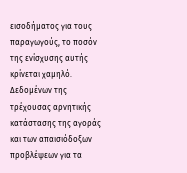εισοδήματος για τους παραγωγούς, το ποσόν της ενίσχυσης αυτής κρίνεται χαμηλό. Δεδομένων της τρέχουσας αρνητικής κατάστασης της αγοράς και των απαισιόδοξων προβλέψεων για τα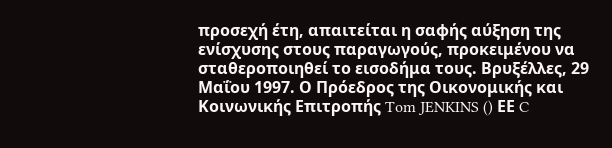προσεχή έτη, απαιτείται η σαφής αύξηση της ενίσχυσης στους παραγωγούς, προκειμένου να σταθεροποιηθεί το εισοδήμα τους. Βρυξέλλες, 29 Μαΐου 1997. Ο Πρόεδρος της Οικονομικής και Κοινωνικής Επιτροπής Tom JENKINS () ΕΕ C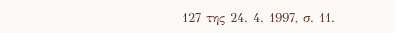127 της 24. 4. 1997, σ. 11.